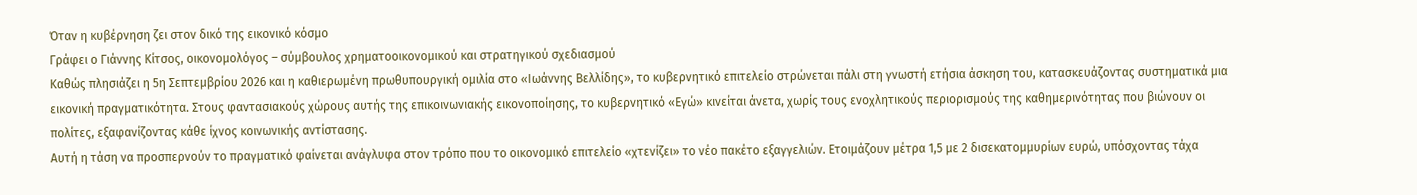Όταν η κυβέρνηση ζει στον δικό της εικονικό κόσμο
Γράφει ο Γιάννης Κίτσος, οικονομολόγος – σύμβουλος χρηματοοικονομικού και στρατηγικού σχεδιασμού
Καθώς πλησιάζει η 5η Σεπτεμβρίου 2026 και η καθιερωμένη πρωθυπουργική ομιλία στο «Ιωάννης Βελλίδης», το κυβερνητικό επιτελείο στρώνεται πάλι στη γνωστή ετήσια άσκηση του, κατασκευάζοντας συστηματικά μια εικονική πραγματικότητα. Στους φαντασιακούς χώρους αυτής της επικοινωνιακής εικονοποίησης, το κυβερνητικό «Εγώ» κινείται άνετα, χωρίς τους ενοχλητικούς περιορισμούς της καθημερινότητας που βιώνουν οι πολίτες, εξαφανίζοντας κάθε ίχνος κοινωνικής αντίστασης.
Αυτή η τάση να προσπερνούν το πραγματικό φαίνεται ανάγλυφα στον τρόπο που το οικονομικό επιτελείο «χτενίζει» το νέο πακέτο εξαγγελιών. Ετοιμάζουν μέτρα 1,5 με 2 δισεκατομμυρίων ευρώ, υπόσχοντας τάχα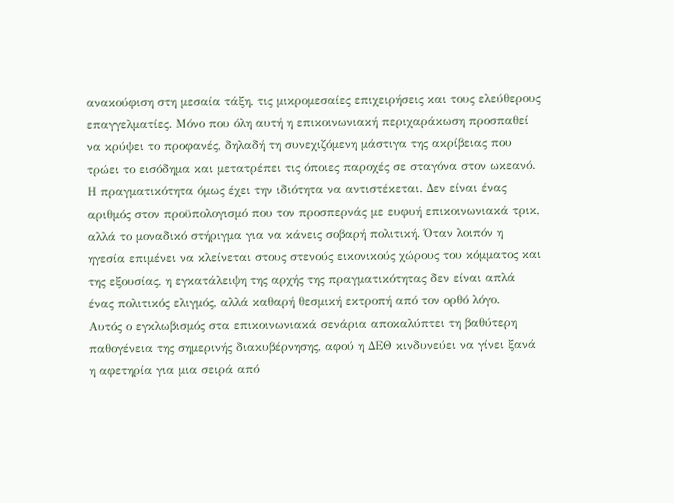ανακούφιση στη μεσαία τάξη, τις μικρομεσαίες επιχειρήσεις και τους ελεύθερους επαγγελματίες. Μόνο που όλη αυτή η επικοινωνιακή περιχαράκωση προσπαθεί να κρύψει το προφανές, δηλαδή τη συνεχιζόμενη μάστιγα της ακρίβειας που τρώει το εισόδημα και μετατρέπει τις όποιες παροχές σε σταγόνα στον ωκεανό. Η πραγματικότητα όμως έχει την ιδιότητα να αντιστέκεται. Δεν είναι ένας αριθμός στον προϋπολογισμό που τον προσπερνάς με ευφυή επικοινωνιακά τρικ, αλλά το μοναδικό στήριγμα για να κάνεις σοβαρή πολιτική. Όταν λοιπόν η ηγεσία επιμένει να κλείνεται στους στενούς εικονικούς χώρους του κόμματος και της εξουσίας, η εγκατάλειψη της αρχής της πραγματικότητας δεν είναι απλά ένας πολιτικός ελιγμός, αλλά καθαρή θεσμική εκτροπή από τον ορθό λόγο.
Αυτός ο εγκλωβισμός στα επικοινωνιακά σενάρια αποκαλύπτει τη βαθύτερη παθογένεια της σημερινής διακυβέρνησης, αφού η ΔΕΘ κινδυνεύει να γίνει ξανά η αφετηρία για μια σειρά από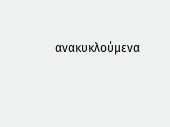ανακυκλούμενα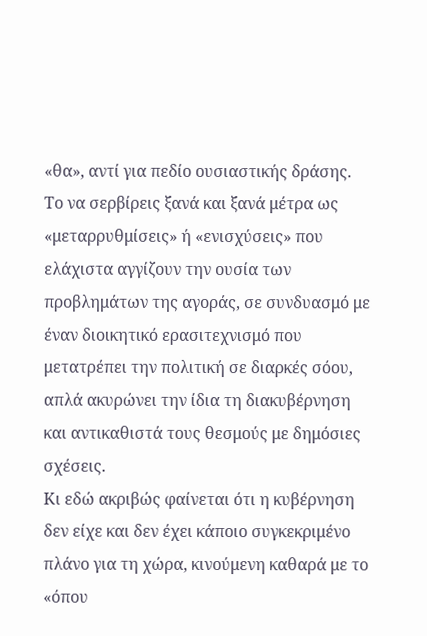«θα», αντί για πεδίο ουσιαστικής δράσης. Το να σερβίρεις ξανά και ξανά μέτρα ως «μεταρρυθμίσεις» ή «ενισχύσεις» που ελάχιστα αγγίζουν την ουσία των προβλημάτων της αγοράς, σε συνδυασμό με έναν διοικητικό ερασιτεχνισμό που μετατρέπει την πολιτική σε διαρκές σόου, απλά ακυρώνει την ίδια τη διακυβέρνηση και αντικαθιστά τους θεσμούς με δημόσιες σχέσεις.
Κι εδώ ακριβώς φαίνεται ότι η κυβέρνηση δεν είχε και δεν έχει κάποιο συγκεκριμένο πλάνο για τη χώρα, κινούμενη καθαρά με το «όπου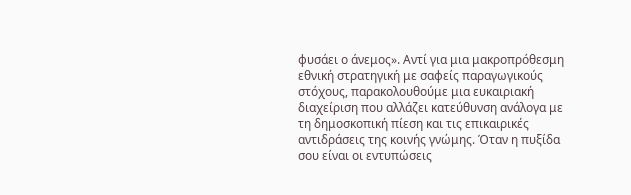φυσάει ο άνεμος». Αντί για μια μακροπρόθεσμη εθνική στρατηγική με σαφείς παραγωγικούς στόχους, παρακολουθούμε μια ευκαιριακή διαχείριση που αλλάζει κατεύθυνση ανάλογα με τη δημοσκοπική πίεση και τις επικαιρικές αντιδράσεις της κοινής γνώμης. Όταν η πυξίδα σου είναι οι εντυπώσεις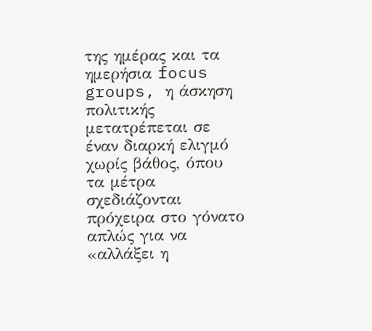της ημέρας και τα ημερήσια focus groups, η άσκηση πολιτικής μετατρέπεται σε έναν διαρκή ελιγμό χωρίς βάθος, όπου τα μέτρα σχεδιάζονται πρόχειρα στο γόνατο απλώς για να «αλλάξει η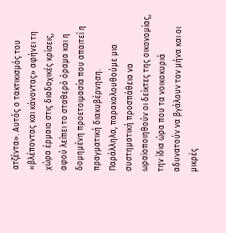ατζέντα». Αυτός ο τακτικισμός του «βλέποντας και κάνοντας» αφήνει τη χώρα έρμαιο στις διαδοχικές κρίσεις, αφού λείπει το σταθερό όραμα και η δομημένη προετοιμασία που απαιτεί η πραγματική διακυβέρνηση.
Παράλληλα, παρακολουθούμε μια συστηματική προσπάθεια να ωραϊοποιηθούν οι δείκτες της οικονομίας, την ίδια ώρα που τα νοικοκυριά αδυνατούν να βγάλουν τον μήνα και οι μικρές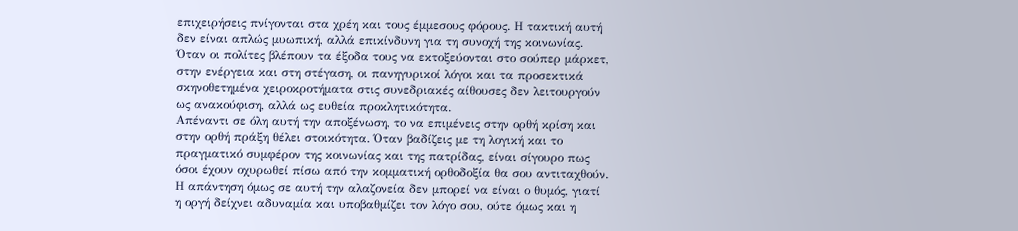επιχειρήσεις πνίγονται στα χρέη και τους έμμεσους φόρους. Η τακτική αυτή δεν είναι απλώς μυωπική, αλλά επικίνδυνη για τη συνοχή της κοινωνίας. Όταν οι πολίτες βλέπουν τα έξοδα τους να εκτοξεύονται στο σούπερ μάρκετ, στην ενέργεια και στη στέγαση, οι πανηγυρικοί λόγοι και τα προσεκτικά σκηνοθετημένα χειροκροτήματα στις συνεδριακές αίθουσες δεν λειτουργούν ως ανακούφιση, αλλά ως ευθεία προκλητικότητα.
Απέναντι σε όλη αυτή την αποξένωση, το να επιμένεις στην ορθή κρίση και στην ορθή πράξη θέλει στοικότητα. Όταν βαδίζεις με τη λογική και το πραγματικό συμφέρον της κοινωνίας και της πατρίδας, είναι σίγουρο πως όσοι έχουν οχυρωθεί πίσω από την κομματική ορθοδοξία θα σου αντιταχθούν. Η απάντηση όμως σε αυτή την αλαζονεία δεν μπορεί να είναι ο θυμός, γιατί η οργή δείχνει αδυναμία και υποβαθμίζει τον λόγο σου, ούτε όμως και η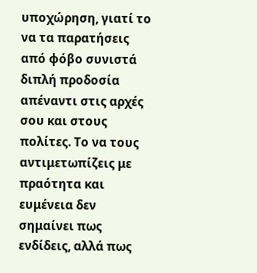υποχώρηση, γιατί το να τα παρατήσεις από φόβο συνιστά διπλή προδοσία απέναντι στις αρχές σου και στους πολίτες. Το να τους αντιμετωπίζεις με πραότητα και ευμένεια δεν σημαίνει πως ενδίδεις, αλλά πως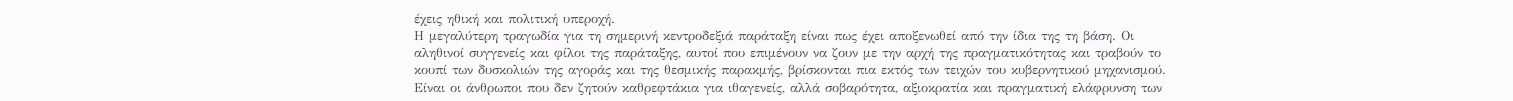έχεις ηθική και πολιτική υπεροχή.
Η μεγαλύτερη τραγωδία για τη σημερινή κεντροδεξιά παράταξη είναι πως έχει αποξενωθεί από την ίδια της τη βάση. Οι αληθινοί συγγενείς και φίλοι της παράταξης, αυτοί που επιμένουν να ζουν με την αρχή της πραγματικότητας και τραβούν το κουπί των δυσκολιών της αγοράς και της θεσμικής παρακμής, βρίσκονται πια εκτός των τειχών του κυβερνητικού μηχανισμού. Είναι οι άνθρωποι που δεν ζητούν καθρεφτάκια για ιθαγενείς, αλλά σοβαρότητα, αξιοκρατία και πραγματική ελάφρυνση των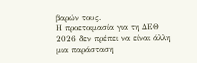βαρών τους.
Η προετοιμασία για τη ΔΕΘ 2026 δεν πρέπει να είναι άλλη μια παράσταση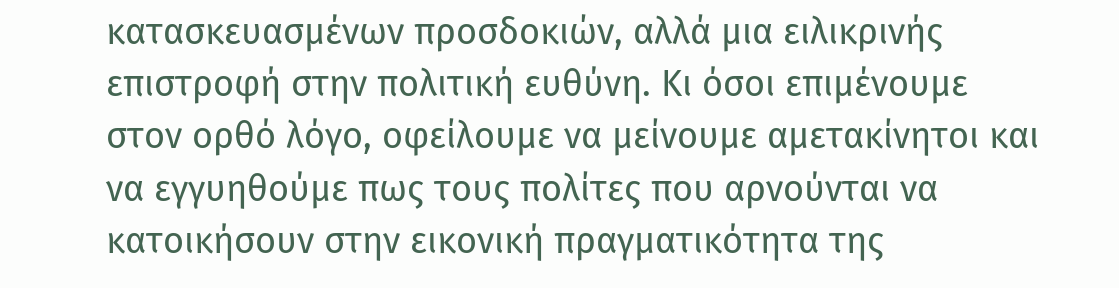κατασκευασμένων προσδοκιών, αλλά μια ειλικρινής επιστροφή στην πολιτική ευθύνη. Κι όσοι επιμένουμε στον ορθό λόγο, οφείλουμε να μείνουμε αμετακίνητοι και να εγγυηθούμε πως τους πολίτες που αρνούνται να κατοικήσουν στην εικονική πραγματικότητα της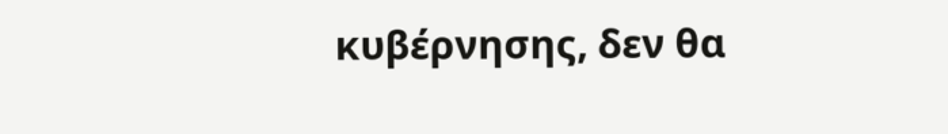κυβέρνησης, δεν θα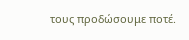τους προδώσουμε ποτέ.